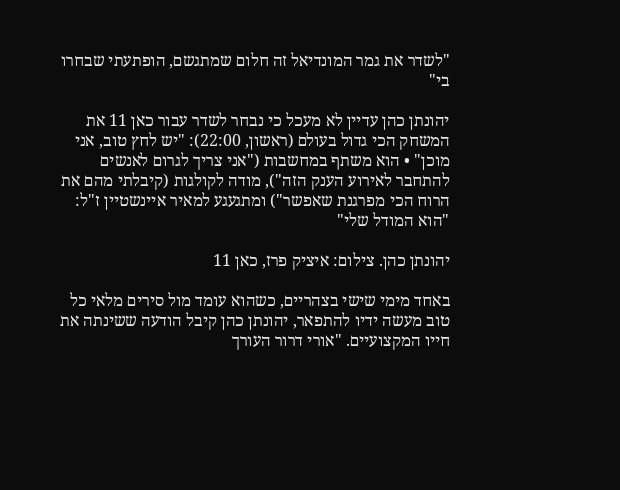"לשדר את גמר המונדיאל זה חלום שמתגשם, הופתעתי שבחרו בי"

יהונתן כהן עדיין לא מעכל כי נבחר לשדר עבור כאן 11 את המשחק הכי גדול בעולם (ראשון, 22:00): "יש לחץ טוב, אני מוכן" • הוא משתף במחשבות ("אני צריך לגרום לאנשים להתחבר לאירוע הענק הזה"), מודה לקולגות (קיבלתי מהם את הרוח הכי מפרגנת שאפשר") ומתגעגע למאיר איינשטיין ז"ל: "הוא המודל שלי"

יהונתן כהן. צילום: איציק פרז, כאן 11

באחד מימי שישי בצהריים, כשהוא עומד מול סירים מלאי כל טוב מעשה ידיו להתפאר, יהונתן כהן קיבל הודעה ששינתה את חייו המקצועיים. "אורי דרור העורך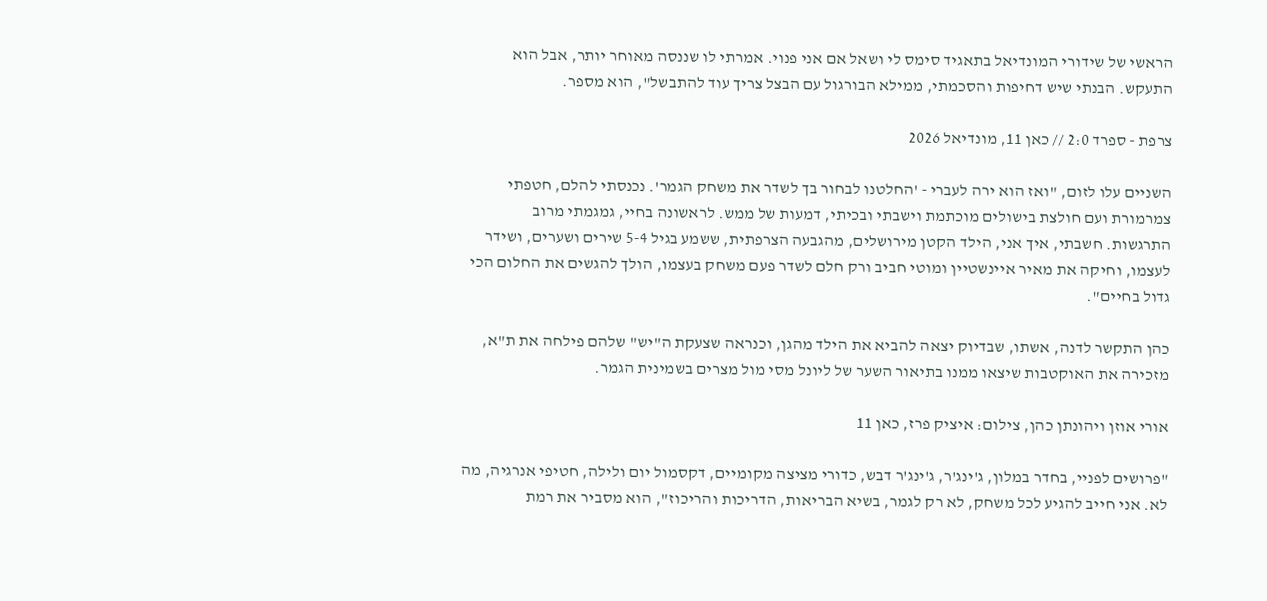הראשי של שידורי המונדיאל בתאגיד סימס לי ושאל אם אני פנוי. אמרתי לו שננסה מאוחר יותר, אבל הוא התעקש. הבנתי שיש דחיפות והסכמתי, ממילא הבורגול עם הבצל צריך עוד להתבשל", הוא מספר.

צרפת - ספרד 2:0 // כאן 11, מונדיאל 2026

השניים עלו לזום, "ואז הוא ירה לעברי - 'החלטנו לבחור בך לשדר את משחק הגמר'. נכנסתי להלם, חטפתי צמרמורת ועם חולצת בישולים מוכתמת וישבתי ובכיתי, דמעות של ממש. לראשונה בחיי, גמגמתי מרוב התרגשות. חשבתי, איך אני, הילד הקטן מירושלים, מהגבעה הצרפתית, ששמע בגיל 5-4 שירים ושערים, ושידר לעצמו, וחיקה את מאיר איינשטיין ומוטי חביב ורק חלם לשדר פעם משחק בעצמו, הולך להגשים את החלום הכי גדול בחיים".

כהן התקשר לדנה, אשתו, שבדיוק יצאה להביא את הילד מהגן, וכנראה שצעקת ה"יש" שלהם פילחה את ת"א, מזכירה את האוקטבות שיצאו ממנו בתיאור השער של ליונל מסי מול מצרים בשמינית הגמר.

אורי אוזן ויהונתן כהן, צילום: איציק פרז, כאן 11

"פרושים לפניי, בחדר במלון, ג'ינג'ר, ג'ינג'ר דבש, כדורי מציצה מקומיים, דקסמול יום ולילה, חטיפי אנרגיה, מה לא. אני חייב להגיע לכל משחק, לא רק לגמר, בשיא הבריאות, הדריכות והריכוז", הוא מסביר את רמת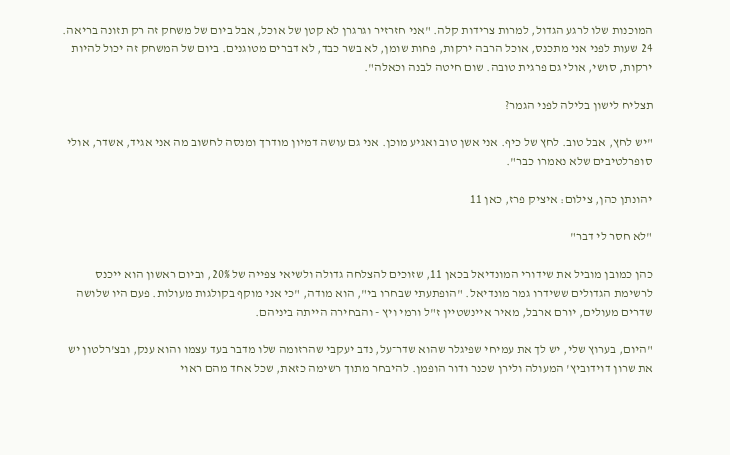המוכנות שלו לרגע הגדול, למרות צרידות קלה. "אני חזרזיר וגרגרן לא קטן של אוכל, אבל ביום של משחק זה רק תזונה בריאה. 24 שעות לפני אני מתכנס, אוכל הרבה ירקות, פחות שומן, לא בשר כבד, לא דברים מטוגנים. ביום של המשחק זה יכול להיות ירקות, סושי, אולי גם פרגית טובה. שום חיטה לבנה וכאלה".

תצליח לישון בלילה לפני הגמר?

"יש לחץ, אבל טוב. לחץ של כיף. אני אשן טוב ואגיע מוכן. אני גם עושה דמיון מודרך ומנסה לחשוב מה אני אגיד, אשדר, אולי סופרלטיבים שלא נאמרו כבר".

יהונתן כהן, צילום: איציק פרז, כאן 11

"לא חסר לי דבר"

כהן כמובן מוביל את שידורי המונדיאל בכאן 11, שזוכים להצלחה גדולה ולשיאי צפייה של 20%, וביום ראשון הוא ייכנס לרשימת הגדולים ששידרו גמר מונדיאל. "הופתעתי שבחרו בי", הוא מודה, "כי אני מוקף בקולגות מעולות. פעם היו שלושה שדרים מעולים, יורם ארבל, מאיר איינשטיין ז"ל ורמי ויץ - והבחירה הייתה ביניהם.

"היום, בערוץ שלי, יש לך את עמיחי שפיגלר שהוא שדר־על, נדב יעקבי שהרזומה שלו מדבר בעד עצמו והוא ענק, ובצ'רלטון יש את שרון דוידוביץ' המעולה ולירן שכנר ודור הופמן. להיבחר מתוך רשימה כזאת, שכל אחד מהם ראוי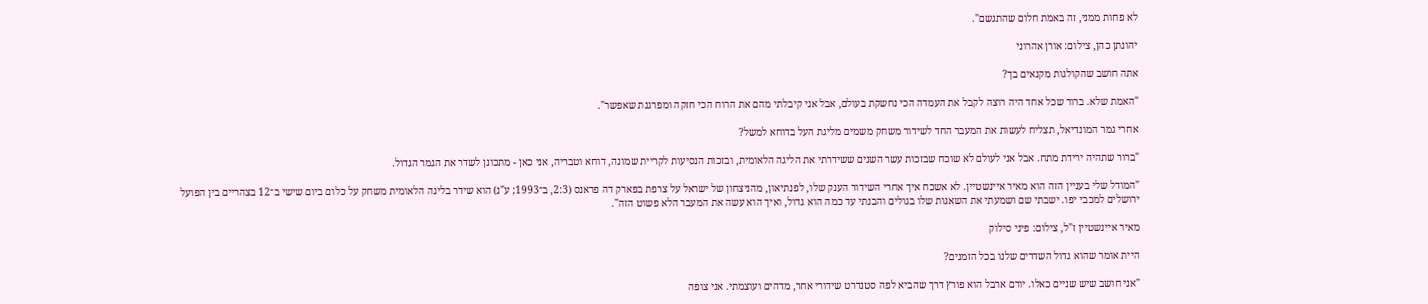לא פחות ממני, זה באמת חלום שהתגשם".

יהונתן כהן, צילום: אורן אהרוני

אתה חושב שהקולגות מקנאים בך?

"האמת שלא. ברור שכל אחד היה רוצה לקבל את העמדה הכי נחשקת בעולם, אבל אני קיבלתי מהם את הרוח הכי חזקה ומפרגנת שאפשר".

אחרי גמר המונדיאל, תצליח לעשות את המעבר החד לשידור משחק משמים מליגת העל בדוחא למשל?

"ברור שתהיה ירידת מתח. אבל אני לעולם לא שוכח שבזכות עשר השנים ששידרתי את הליגה הלאומית, ובזכות הנסיעות לקריית שמונה, דוחא וטבריה, אני כאן - מתכונן לשדר את הגמר הגדול.

"המודל שלי בעניין הזה הוא מאיר איינשטיין. לא אשכח איך אחרי השידור הענק שלו, לפנתיאון, מהניצחון של ישראל על צרפת בפארק דה פראנס (2:3, ב־1993; ע"נ) הוא שידר בליגה הלאומית משחק על כלום ביום שישי ב־12 בצהריים בין הפועל ירושלים למכבי יפו. ישבתי שם ושמעתי את השאגות שלו בגולים והבנתי עד כמה הוא גדול, ואיך הוא עשה את המעבר הלא פשוט הזה".

מאיר איינשטיין ז"ל, צילום: פיני סילוק

היית אומר שהוא גדול השדרים שלנו בכל הזמנים?

"אני חושב שיש שניים כאלו. יורם ארבל הוא פורץ דרך שהביא לפה סטנדרט שידורי אחר, מדהים ועוצמתי. אני צופה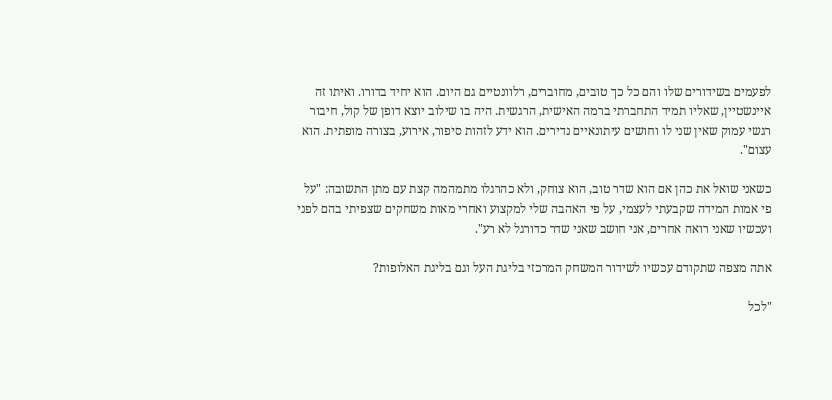לפעמים בשידורים שלו והם כל כך טובים, מחוברים, רלוונטיים גם היום. הוא יחיד בדורו. ואיתו זה איינשטיין, שאליו תמיד התחברתי ברמה האישית, הרגשית. היה בו שילוב יוצא דופן של קול, חיבור רגשי עמוק שאין שני לו וחושים עיתונאיים נדירים. הוא ידע לזהות סיפור, אירוע, בצורה מופתית. הוא עצום".

כשאני שואל את כהן אם הוא שדר טוב, הוא צוחק, ולא כהרגלו מתמהמה קצת עם מתן התשובה: "על פי אמות המידה שקבעתי לעצמי, על פי האהבה שלי למקצוע ואחרי מאות משחקים שצפיתי בהם לפני ועכשיו שאני רואה אחרים, אני חושב שאני שדר כדורגל לא רע".

אתה מצפה שתקודם עכשיו לשידור המשחק המרכזי בליגת העל וגם בליגת האלופות?

"לכל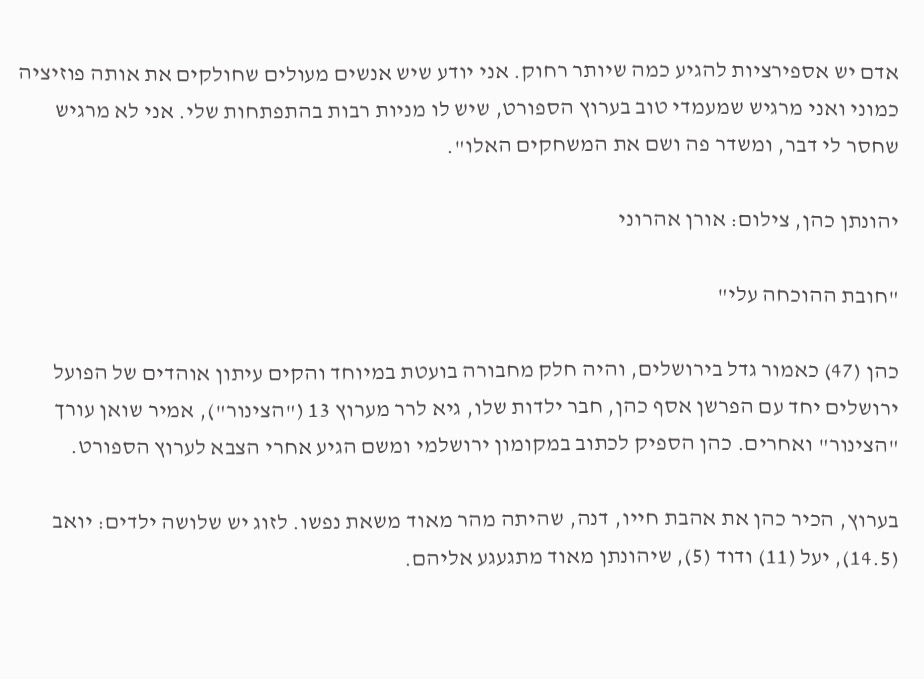אדם יש אספירציות להגיע כמה שיותר רחוק. אני יודע שיש אנשים מעולים שחולקים את אותה פוזיציה כמוני ואני מרגיש שמעמדי טוב בערוץ הספורט, שיש לו מניות רבות בהתפתחות שלי. אני לא מרגיש שחסר לי דבר, ומשדר פה ושם את המשחקים האלו".

יהונתן כהן, צילום: אורן אהרוני

"חובת ההוכחה עלי"

כהן (47) כאמור גדל בירושלים, והיה חלק מחבורה בועטת במיוחד והקים עיתון אוהדים של הפועל ירושלים יחד עם הפרשן אסף כהן, חבר ילדות שלו, גיא לרר מערוץ 13 ("הצינור"), אמיר שואן עורך "הצינור" ואחרים. כהן הספיק לכתוב במקומון ירושלמי ומשם הגיע אחרי הצבא לערוץ הספורט.

בערוץ, הכיר כהן את אהבת חייו, דנה, שהיתה מהר מאוד משאת נפשו. לזוג יש שלושה ילדים: יואב (14.5), יעל (11) ודוד (5), שיהונתן מאוד מתגעגע אליהם.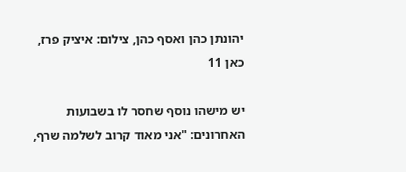יהונתן כהן ואסף כהן, צילום: איציק פרז, כאן 11

יש מישהו נוסף שחסר לו בשבועות האחרונים: "אני מאוד קרוב לשלמה שרף,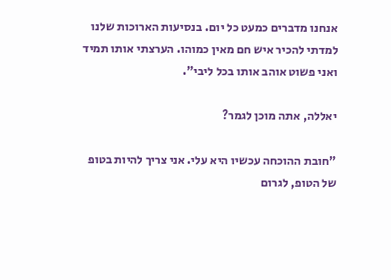אנחנו מדברים כמעט כל יום. בנסיעות הארוכות שלנו למדתי להכיר איש חם מאין כמוהו. הערצתי אותו תמיד ואני פשוט אוהב אותו בכל ליבי".

יאללה, אתה מוכן לגמר?

"חובת ההוכחה עכשיו היא עלי. אני צריך להיות בטופ של הטופ, לגרום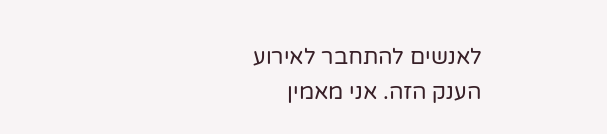לאנשים להתחבר לאירוע הענק הזה. אני מאמין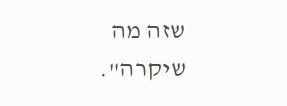שזה מה שיקרה".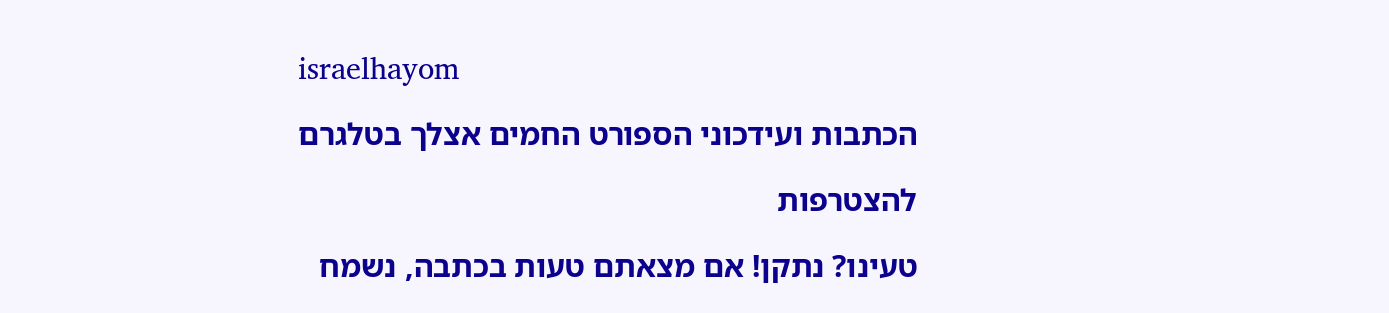israelhayom

הכתבות ועידכוני הספורט החמים אצלך בטלגרם

להצטרפות

טעינו? נתקן! אם מצאתם טעות בכתבה, נשמח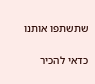שתשתפו אותנו

כדאי להכיר